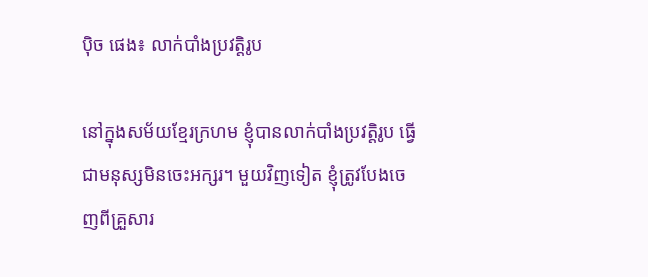ប៉ិច ផេង៖ លាក់បាំងប្រវត្តិរូប

នៅក្នុងសម័យខ្មែរក្រហម ខ្ញុំបានលាក់បាំងប្រវត្តិរូប ធ្វើជាមនុស្សមិនចេះអក្សរ។ មួយវិញទៀត ខ្ញុំត្រូវបែងចេញពីគ្រួសារ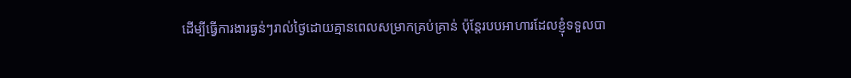ដើម្បីធ្វើការងារធ្ងន់ៗរាល់ថ្ងៃដោយគ្មានពេលសម្រាកគ្រប់គ្រាន់ ប៉ុន្តែរបបអាហារដែលខ្ញុំទទួលបា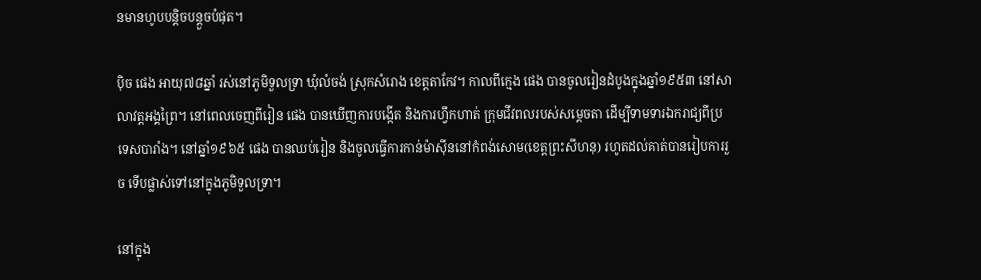នមានហូបបន្តិចបន្តួចបំផុត។

ប៉ិច ផេង អាយុ៧៨ឆ្នាំ រស់នៅភូមិទួលទ្រា ឃុំលំចង់ ស្រុកសំរោង ខេត្តតាកែវ។ កាលពីក្មេង ផេង បានចូលរៀនដំបូងក្នុងឆ្នាំ១៩៥៣ នៅសាលាវត្តអង្គព្រៃ។ នៅពេលចេញពីរៀន ផេង បានឃើញការបង្កើត និងការហ្វឹកហាត់ ក្រុមជីវពលរបស់សម្ដេចតា ដើម្បីទាមទារឯករាជ្យពីប្រទេសបារាំង។ នៅឆ្នាំ១៩៦៥ ផេង បានឈប់រៀន និងចូលធ្វើការកាន់ម៉ាស៊ីននៅកំពង់សោម(ខេត្តព្រះសីហនុ) រហូតដល់គាត់បានរៀបការរួច ទើបផ្លាស់ទៅនៅក្នុងភូមិទួលទ្រា។

នៅក្នុង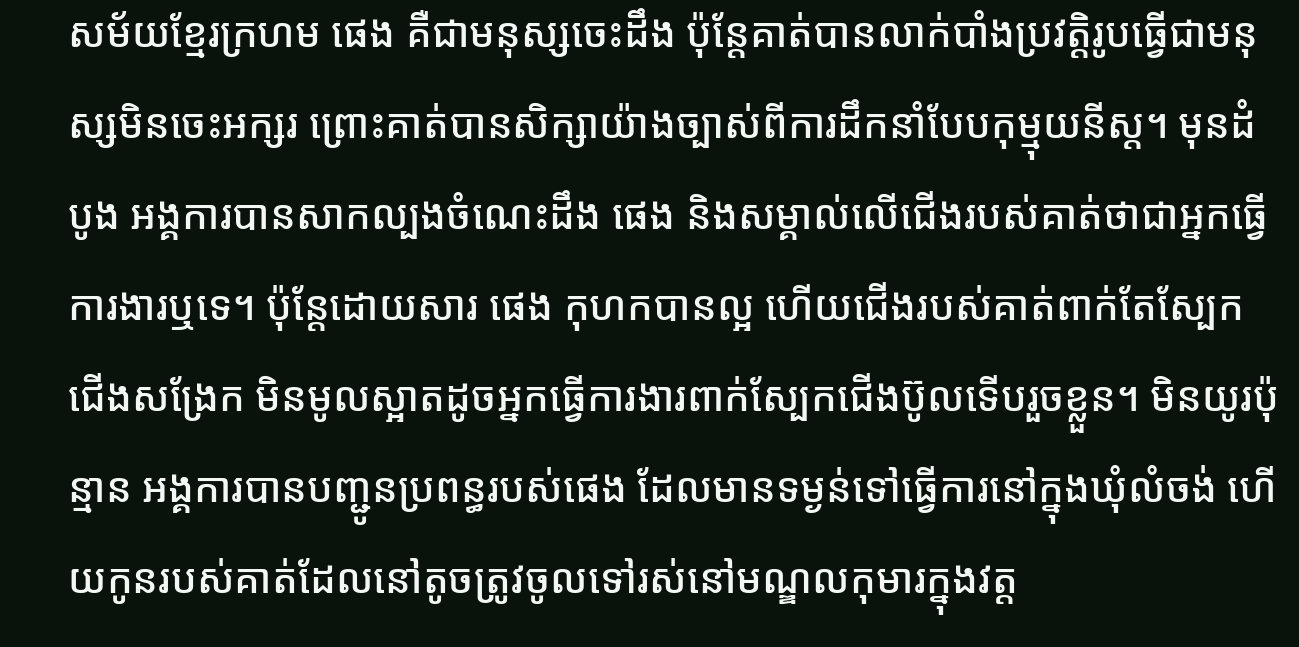សម័យខ្មែរក្រហម ផេង គឺជាមនុស្សចេះដឹង ប៉ុន្តែគាត់បានលាក់បាំងប្រវត្តិរូបធ្វើជាមនុស្សមិនចេះអក្សរ ព្រោះគាត់បានសិក្សាយ៉ាងច្បាស់ពីការដឹកនាំបែបកុម្មុយនីស្ដ។ មុនដំបូង អង្គការបានសាកល្បងចំណេះដឹង ផេង និងសម្គាល់លើជើងរបស់គាត់ថាជាអ្នកធ្វើការងារឬទេ។ ប៉ុន្តែដោយសារ ផេង កុហកបានល្អ ហើយជើងរបស់គាត់ពាក់តែស្បែកជើងសង្រែក មិនមូលស្អាតដូចអ្នកធ្វើការងារពាក់ស្បែកជើងប៊ូលទើបរួចខ្លួន។ មិនយូរប៉ុន្មាន អង្គការបានបញ្ជូនប្រពន្ធរបស់ផេង ដែលមានទម្ងន់ទៅធ្វើការនៅក្នុងឃុំលំចង់ ហើយកូនរបស់គាត់ដែលនៅតូចត្រូវចូលទៅរស់នៅមណ្ឌលកុមារក្នុងវត្ត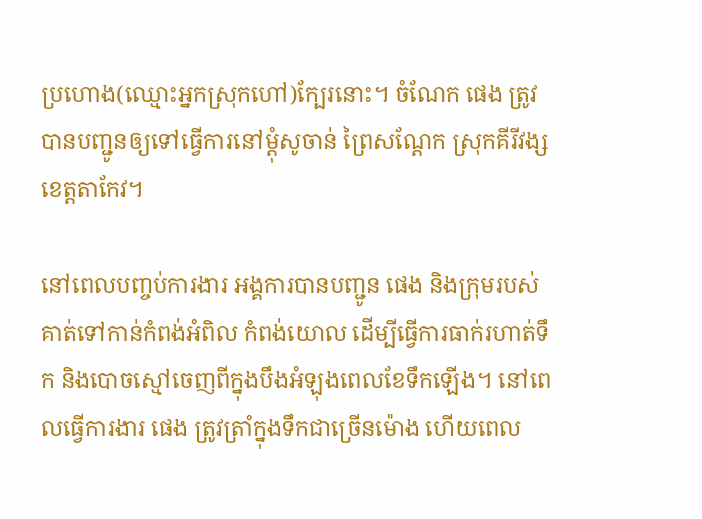ប្រហោង(ឈ្មោះអ្នកស្រុកហៅ)ក្បែរនោះ។ ចំណែក ផេង ត្រូវបានបញ្ជូនឲ្យទៅធ្វើការនៅម្ដុំសូចាន់ ព្រៃសណ្ដែក ស្រុកគីរីវង្ស ខេត្តតាកែវ។

នៅពេលបញ្ចប់ការងារ អង្គការបានបញ្ជូន ផេង និងក្រុមរបស់គាត់ទៅកាន់កំពង់អំពិល កំពង់យោល ដើម្បីធ្វើការធាក់រហាត់ទឹក និងបោចស្មៅចេញពីក្នុងបឹងអំឡុងពេលខែទឹកឡើង។ នៅពេលធ្វើការងារ ផេង ត្រូវត្រាំក្នុងទឹកជាច្រើនម៉ោង ហើយពេល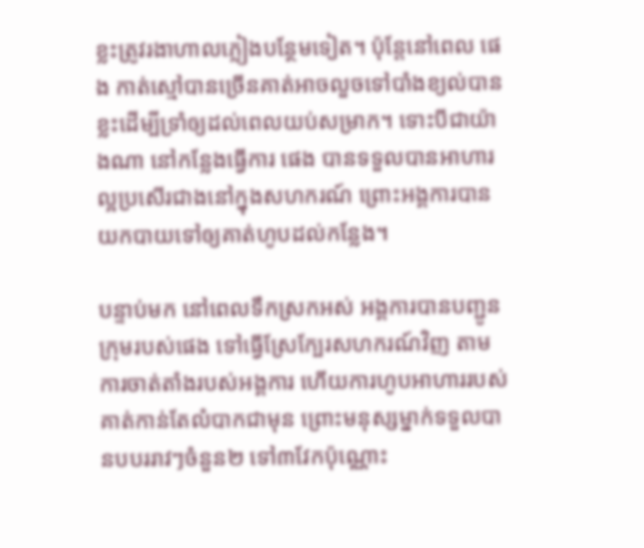ខ្លះត្រូវរងាហាលភ្លៀងបន្ថែមទៀត។ ប៉ុន្តែនៅពេល ផេង កាត់ស្មៅបានច្រើនគាត់អាចលួចទៅបាំងខ្យល់បានខ្លះដើម្បីទ្រាំឲ្យដល់ពេលយប់សម្រាក។ ទោះបីជាយ៉ាងណា នៅកន្លែងធ្វើការ ផេង បានទទួលបានអាហារល្អប្រសើរជាងនៅក្នុងសហករណ៍ ព្រោះអង្គការបានយកបាយទៅឲ្យគាត់ហូបដល់កន្លែង។

បន្ទាប់មក នៅពេលទឹកស្រកអស់ អង្គការបានបញ្ជូនក្រុមរបស់ផេង ទៅធ្វើស្រែក្បែរសហករណ៍វិញ តាមការចាត់តាំងរបស់អង្គការ ហើយការហូបអាហាររបស់គាត់កាន់តែលំបាកជាមុន ព្រោះមនុស្សម្នាក់ទទួលបានបបររាវៗចំនួន២ ទៅ៣វែកប៉ុណ្ណោះ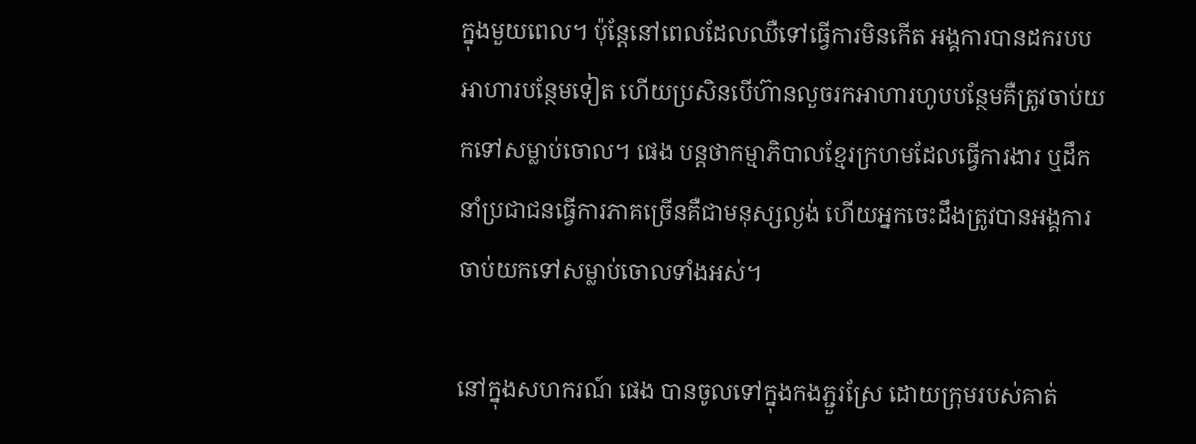ក្នុងមួយពេល។ ប៉ុន្តែនៅពេលដែលឈឺទៅធ្វើការមិនកើត អង្គការបានដករបបអាហារបន្ថែមទៀត ហើយប្រសិនបើហ៊ានលួចរកអាហារហូបបន្ថែមគឺត្រូវចាប់យកទៅសម្លាប់ចោល។ ផេង បន្តថាកម្មាភិបាលខ្មែរក្រហមដែលធ្វើការងារ ឬដឹកនាំប្រជាជនធ្វើការភាគច្រើនគឺជាមនុស្សល្ងង់ ហើយអ្នកចេះដឹងត្រូវបានអង្គការចាប់យកទៅសម្លាប់ចោលទាំងអស់។

នៅក្នុងសហករណ៍ ផេង បានចូលទៅក្នុងកងភ្ជួរស្រែ ដោយក្រុមរបស់គាត់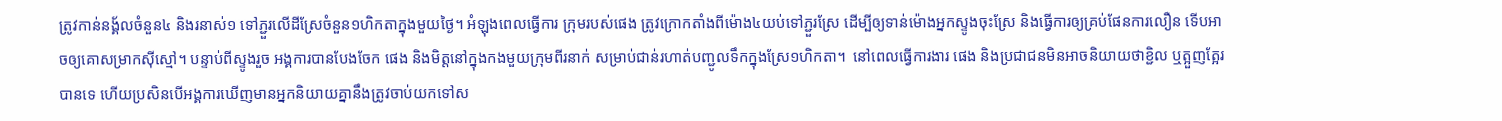ត្រូវកាន់នង្គ័លចំនួន៤ និងរនាស់១ ទៅភ្ជួរលើដីស្រែចំនួន១ហិកតាក្នុងមួយថ្ងៃ។ អំឡុងពេលធ្វើការ ក្រុមរបស់ផេង ត្រូវក្រោកតាំងពីម៉ោង៤យប់ទៅភ្ជួរស្រែ ដើម្បីឲ្យទាន់ម៉ោងអ្នកស្ទូងចុះស្រែ និងធ្វើការឲ្យគ្រប់ផែនការលឿន ទើបអាចឲ្យគោសម្រាកស៊ីស្មៅ។ បន្ទាប់ពីស្ទូងរួច អង្គការបានបែងចែក ផេង និងមិត្តនៅក្នុងកងមួយក្រុមពីរនាក់ សម្រាប់ជាន់រហាត់បញ្ជូលទឹកក្នុងស្រែ១ហិកតា។  នៅពេលធ្វើការងារ ផេង និងប្រជាជនមិនអាចនិយាយថាខ្ជិល ឬត្អួញត្អែរបានទេ ហើយប្រសិនបើអង្គការឃើញមានអ្នកនិយាយគ្នានឹងត្រូវចាប់យកទៅស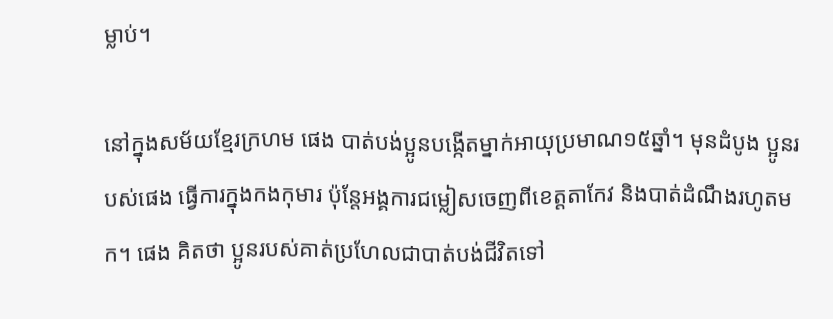ម្លាប់។

នៅក្នុងសម័យខ្មែរក្រហម ផេង បាត់បង់ប្អូនបង្កើតម្នាក់អាយុប្រមាណ១៥ឆ្នាំ។ មុនដំបូង ប្អូនរបស់ផេង ធ្វើការក្នុងកងកុមារ ប៉ុន្តែអង្គការជម្លៀសចេញពីខេត្តតាកែវ និងបាត់ដំណឹងរហូតមក។ ផេង គិតថា ប្អូនរបស់គាត់ប្រហែលជាបាត់បង់ជីវិតទៅ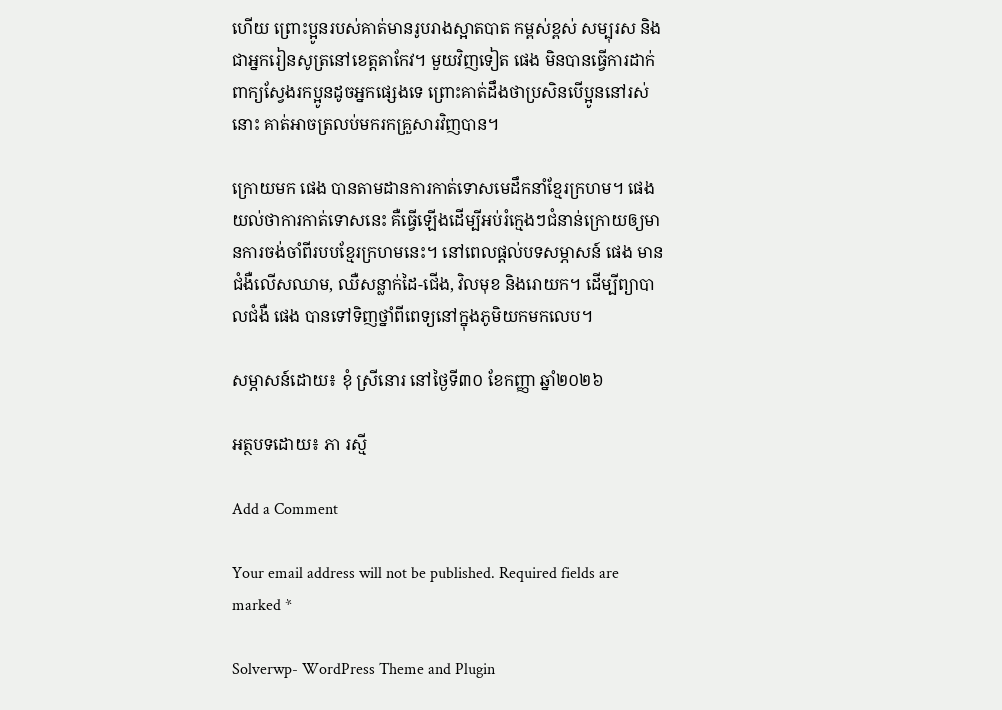ហើយ ព្រោះប្អូនរបស់គាត់មានរូបរាងស្អាតបាត កម្ពស់ខ្ពស់ សម្បុរស និងជាអ្នករៀនសូត្រនៅខេត្តតាកែវ។ មួយវិញទៀត ផេង មិនបានធ្វើការដាក់ពាក្យស្វែងរកប្អូនដូចអ្នកផ្សេងទេ ព្រោះគាត់ដឹងថាប្រសិនបើប្អូននៅរស់នោះ គាត់អាចត្រលប់មករកគ្រួសារវិញបាន។

ក្រោយមក ផេង បានតាមដានការកាត់ទោសមេដឹកនាំខ្មែរក្រហម។ ផេង យល់ថាការកាត់ទោសនេះ គឺធ្វើឡើងដើម្បីអប់រំក្មេងៗជំនាន់ក្រោយឲ្យមានការចង់ចាំពីរបបខ្មែរក្រហមនេះ។ នៅពេលផ្ដល់បទសម្ភាសន៍ ផេង មានជំងឺលើសឈាម, ឈឺសន្លាក់ដៃ-ជើង, វិលមុខ និងរោយក។ ដើម្បីព្យាបាលជំងឺ ផេង បានទៅទិញថ្នាំពីពេទ្យនៅក្នុងភូមិយកមកលេប។

សម្ភាសន៍ដោយ៖ ខុំ ស្រីនោរ នៅថ្ងៃទី៣០ ខែកញ្ញា ឆ្នាំ២០២៦

អត្ថបទដោយ៖ ភា រស្មី

Add a Comment

Your email address will not be published. Required fields are marked *

Solverwp- WordPress Theme and Plugin